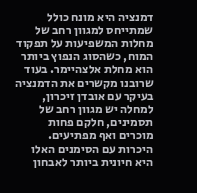דמנציה היא מונח כולל שמתייחס למגוון רחב של מחלות המשפיעות על תפקוד המוח, כשהסוג הנפוץ ביותר הוא מחלת אלצהיימר. בעוד שרובנו מקשרים את הדמנציה בעיקר עם אובדן זיכרון, למחלה יש מגוון רחב של תסמינים, חלקם פחות מוכרים ואף מפתיעים. היכרות עם הסימנים האלו היא חיונית ביותר לאבחון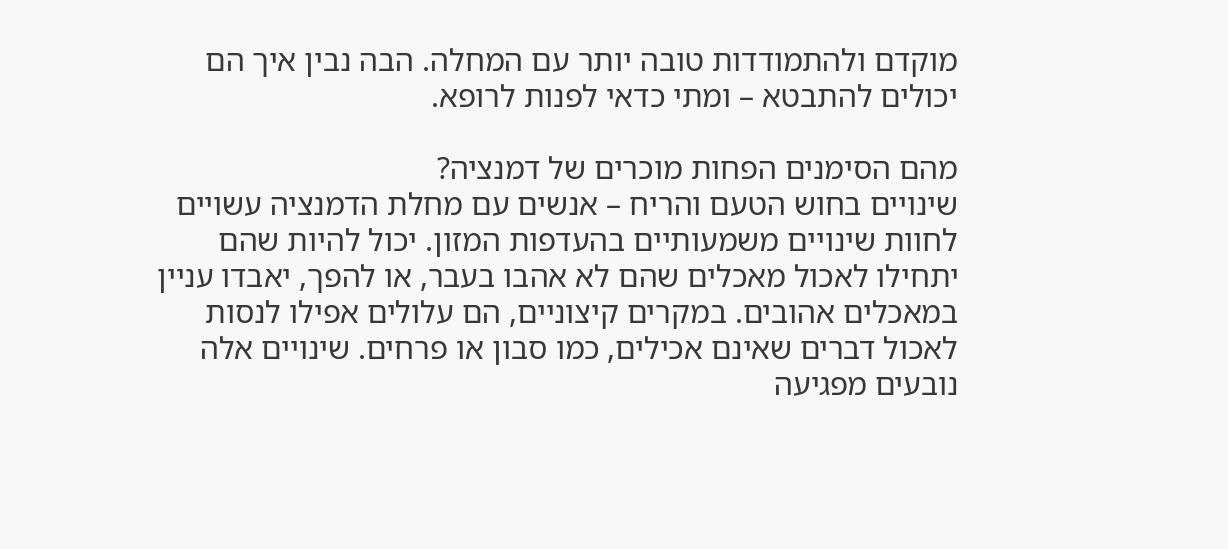מוקדם ולהתמודדות טובה יותר עם המחלה. הבה נבין איך הם יכולים להתבטא – ומתי כדאי לפנות לרופא.

מהם הסימנים הפחות מוכרים של דמנציה?
שינויים בחוש הטעם והריח – אנשים עם מחלת הדמנציה עשויים לחוות שינויים משמעותיים בהעדפות המזון. יכול להיות שהם יתחילו לאכול מאכלים שהם לא אהבו בעבר, או להפך, יאבדו עניין במאכלים אהובים. במקרים קיצוניים, הם עלולים אפילו לנסות לאכול דברים שאינם אכילים, כמו סבון או פרחים. שינויים אלה נובעים מפגיעה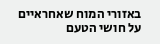באזורי המוח שאחראיים על חושי הטעם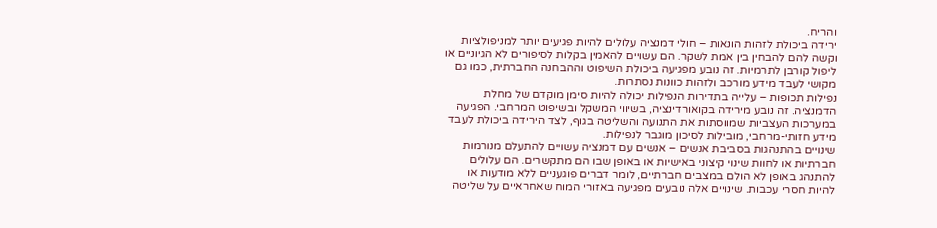והריח.
ירידה ביכולת לזהות הונאות – חולי דמנציה עלולים להיות פגיעים יותר למניפולציות וקשה להם להבחין בין אמת לשקר. הם עשויים להאמין בקלות לסיפורים לא הגיוניים או ליפול קורבן לתרמיות. זה נובע מפגיעה ביכולת השיפוט וההבחנה החברתית, כמו גם מקושי לעבד מידע מורכב ולזהות כוונות נסתרות.
נפילות תכופות – עלייה בתדירות הנפילות יכולה להיות סימן מוקדם של מחלת הדמנציה. זה נובע מירידה בקואורדינציה, בשיווי המשקל ובשיפוט המרחבי. הפגיעה במערכות העצביות שמווסתות את התנועה והשליטה בגוף, לצד הירידה ביכולת לעבד מידע חזותי-מרחבי, מובילות לסיכון מוגבר לנפילות.
שינויים בהתנהגות בסביבת אנשים – אנשים עם דמנציה עשויים להתעלם מנורמות חברתיות או לחוות שינוי קיצוני באישיות או באופן שבו הם מתקשרים. הם עלולים להתנהג באופן לא הולם במצבים חברתיים, לומר דברים פוגעניים ללא מודעות או להיות חסרי עכבות. שינויים אלה נובעים מפגיעה באזורי המוח שאחראיים על שליטה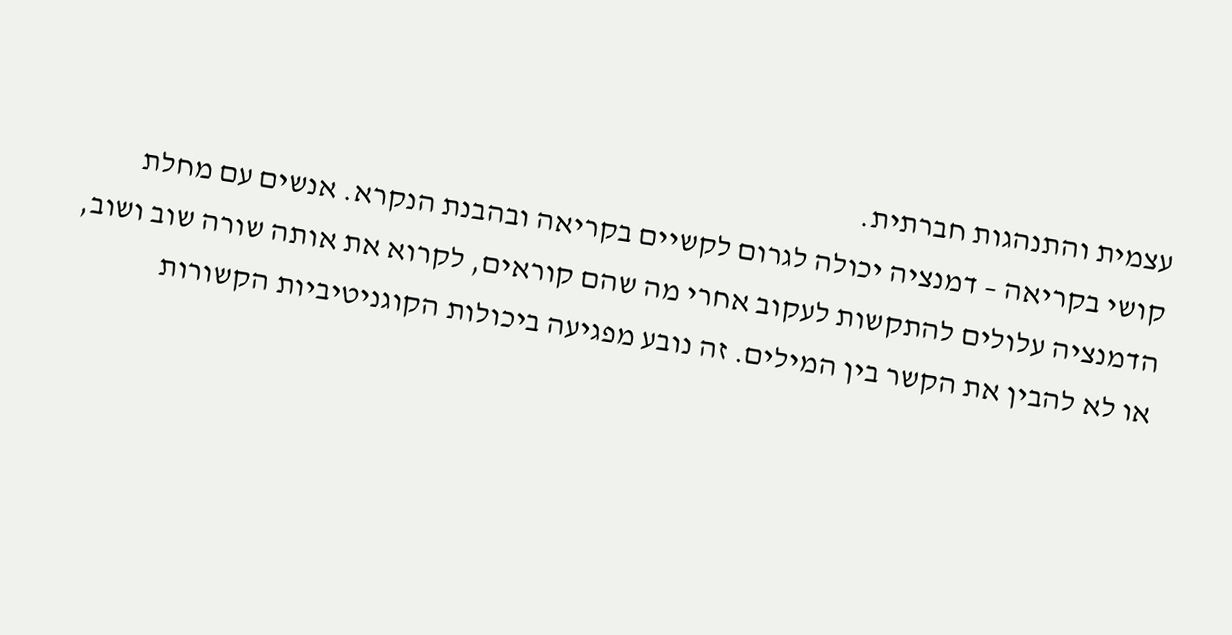עצמית והתנהגות חברתית.
קושי בקריאה – דמנציה יכולה לגרום לקשיים בקריאה ובהבנת הנקרא. אנשים עם מחלת הדמנציה עלולים להתקשות לעקוב אחרי מה שהם קוראים, לקרוא את אותה שורה שוב ושוב, או לא להבין את הקשר בין המילים. זה נובע מפגיעה ביכולות הקוגניטיביות הקשורות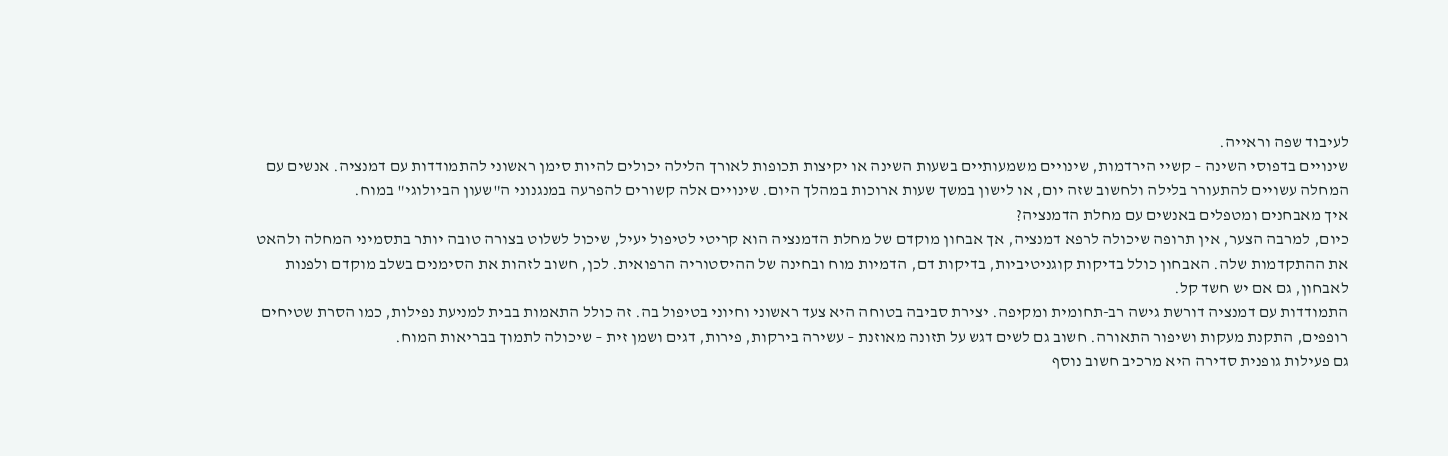לעיבוד שפה וראייה.
שינויים בדפוסי השינה – קשיי הירדמות, שינויים משמעותיים בשעות השינה או יקיצות תכופות לאורך הלילה יכולים להיות סימן ראשוני להתמודדות עם דמנציה. אנשים עם המחלה עשויים להתעורר בלילה ולחשוב שזה יום, או לישון במשך שעות ארוכות במהלך היום. שינויים אלה קשורים להפרעה במנגנוני ה"שעון הביולוגי" במוח.
איך מאבחנים ומטפלים באנשים עם מחלת הדמנציה?
כיום, למרבה הצער, אין תרופה שיכולה לרפא דמנציה, אך אבחון מוקדם של מחלת הדמנציה הוא קריטי לטיפול יעיל, שיכול לשלוט בצורה טובה יותר בתסמיני המחלה ולהאט את ההתקדמות שלה. האבחון כולל בדיקות קוגניטיביות, בדיקות דם, הדמיות מוח ובחינה של ההיסטוריה הרפואית. לכן, חשוב לזהות את הסימנים בשלב מוקדם ולפנות לאבחון, גם אם יש חשד קל.
התמודדות עם דמנציה דורשת גישה רב-תחומית ומקיפה. יצירת סביבה בטוחה היא צעד ראשוני וחיוני בטיפול בה. זה כולל התאמות בבית למניעת נפילות, כמו הסרת שטיחים רופפים, התקנת מעקות ושיפור התאורה. חשוב גם לשים דגש על תזונה מאוזנת – עשירה בירקות, פירות, דגים ושמן זית – שיכולה לתמוך בבריאות המוח.
גם פעילות גופנית סדירה היא מרכיב חשוב נוסף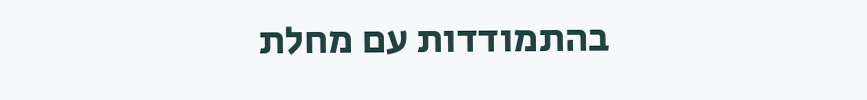בהתמודדות עם מחלת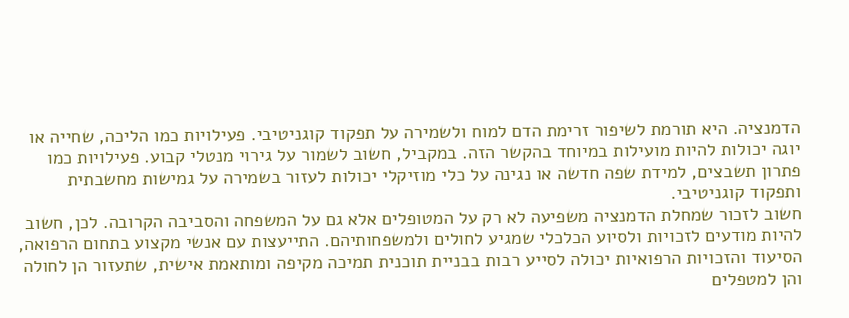הדמנציה. היא תורמת לשיפור זרימת הדם למוח ולשמירה על תפקוד קוגניטיבי. פעילויות כמו הליכה, שחייה או יוגה יכולות להיות מועילות במיוחד בהקשר הזה. במקביל, חשוב לשמור על גירוי מנטלי קבוע. פעילויות כמו פתרון תשבצים, למידת שפה חדשה או נגינה על כלי מוזיקלי יכולות לעזור בשמירה על גמישות מחשבתית ותפקוד קוגניטיבי.
חשוב לזכור שמחלת הדמנציה משפיעה לא רק על המטופלים אלא גם על המשפחה והסביבה הקרובה. לכן, חשוב להיות מודעים לזכויות ולסיוע הכלכלי שמגיע לחולים ולמשפחותיהם. התייעצות עם אנשי מקצוע בתחום הרפואה, הסיעוד והזכויות הרפואיות יכולה לסייע רבות בבניית תוכנית תמיכה מקיפה ומותאמת אישית, שתעזור הן לחולה והן למטפלים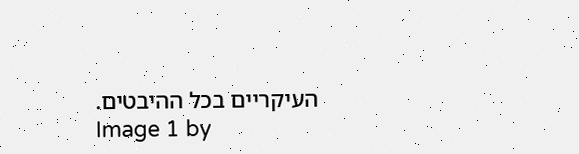העיקריים בכל ההיבטים.
Image 1 by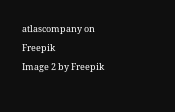atlascompany on Freepik
Image 2 by Freepik